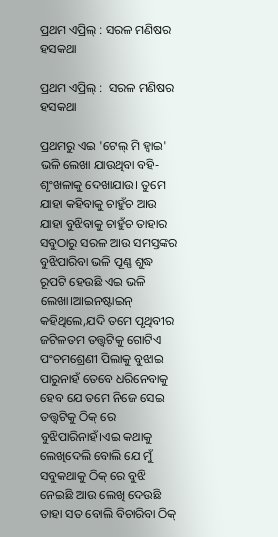ପ୍ରଥମ ଏପ୍ରିଲ୍ : ସରଳ ମଣିଷର ହସକଥା

ପ୍ରଥମ ଏପ୍ରିଲ୍ :  ସରଳ ମଣିଷର ହସକଥା

ପ୍ରଥମରୁ ଏଇ 'ଟେଲ୍ ମି ହ୍ୱାଇ' ଭଳି ଲେଖା ଯାଉଥିବା ବହି-ଶୃଂଖଳାକୁ ଦେଖାଯାଉ। ତୁମେ ଯାହା କହିବାକୁ ଚାହୁଁଚ ଆଉ ଯାହା ବୁଝିବାକୁ ଚାହୁଁଚ ତାହାର ସବୁଠାରୁ ସରଳ ଆଉ ସମସ୍ତଙ୍କର ବୁଝିପାରିବା ଭଳି ପୂଣ୍ଣ ଶୁଦ୍ଧ ରୂପଟି ହେଉଛି ଏଇ ଭଳି ଲେଖା।ଆଇନଷ୍ଟାଇନ୍ କହିଥିଲେ,ଯଦି ତମେ ପୃଥିବୀର ଜଟିଳତମ ତତ୍ତ୍ୱଟିକୁ ଗୋଟିଏ ପଂଚମଶ୍ରେଣୀ ପିଲାକୁ ବୁଝାଇ ପାରୁନାହଁ ତେବେ ଧରିନେବାକୁ ହେବ ଯେ ତମେ ନିଜେ ସେଇ ତତ୍ତ୍ୱଟିକୁ ଠିକ୍ ରେ ବୁଝିପାରିନାହଁ।ଏଇ କଥାକୁ ଲେଖିଦେଲି ବୋଲି ଯେ ମୁଁ ସବୁକଥାକୁ ଠିକ୍ ରେ ବୁଝି ନେଇଛି ଆଉ ଲେଖି ଦେଉଛି ତାହା ସତ ବୋଲି ବିଚାରିବା ଠିକ୍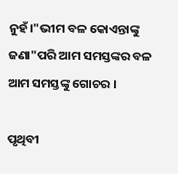ନୁହଁ।"ଭୀମ ବଳ କୋଏନ୍ତାଙ୍କୁ ଜଣା"ପରି ଆମ ସମସ୍ତଙ୍କର ବଳ ଆମ ସମସ୍ତଙ୍କୁ ଗୋଚର ।

ପୃଥିବୀ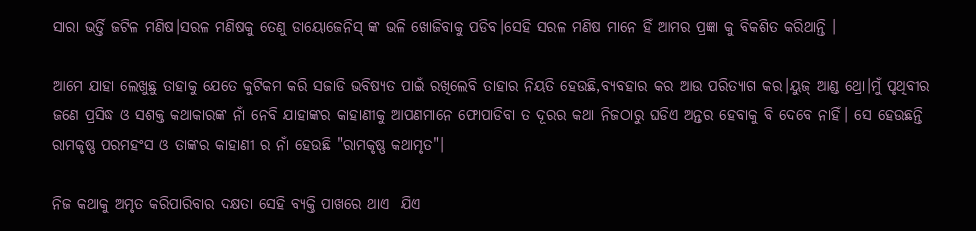ସାରା ଭର୍ତ୍ତି ଜଟିଳ ମଣିଷ।ସରଳ ମଣିଷକୁ ତେଣୁ ଡାୟୋଜେନିସ୍ ଙ୍କ ଭଳି ଖୋଜିବାକୁ ପଡିବ।ସେହି ସରଳ ମଣିଷ ମାନେ ହିଁ ଆମର ପ୍ରଜ୍ଞା କୁ ବିକଶିତ କରିଥାନ୍ତି ।

ଆମେ ଯାହା ଲେଖୁଛୁ ତାହାକୁ ଯେତେ କୁଟିକମ କରି ସଜାଡି ଭବିଷ୍ଯତ ପାଇଁ ରଖିଲେବି ତାହାର ନିୟତି ହେଉଛି,ବ୍ୟବହାର କର ଆଉ ପରିତ୍ୟାଗ କର।ୟୁଜ୍ ଆଣ୍ଡ ଥ୍ରୋ।ମୁଁ ପୃଥିବୀର ଜଣେ ପ୍ରସିଦ୍ଧ ଓ ସଶକ୍ତ କଥାକାରଙ୍କ ନାଁ ନେବି ଯାହାଙ୍କର କାହାଣୀକୁ ଆପଣମାନେ ଫୋପାଡିବା ତ ଦୂରର କଥା ନିଜଠାରୁ ଘଡିଏ ଅନ୍ତର ହେବାକୁ ବି ଦେବେ ନାହିଁ। ସେ ହେଉଛନ୍ତି ରାମକୃଷ୍ଣ ପରମହଂସ ଓ ତାଙ୍କର କାହାଣୀ ର ନାଁ ହେଉଛି "ରାମକୃଷ୍ଣ କଥାମୃତ"।

ନିଜ କଥାକୁ ଅମୃତ କରିପାରିବାର ଦକ୍ଷତା ସେହି ବ୍ୟକ୍ତି ପାଖରେ ଥାଏ  ଯିଏ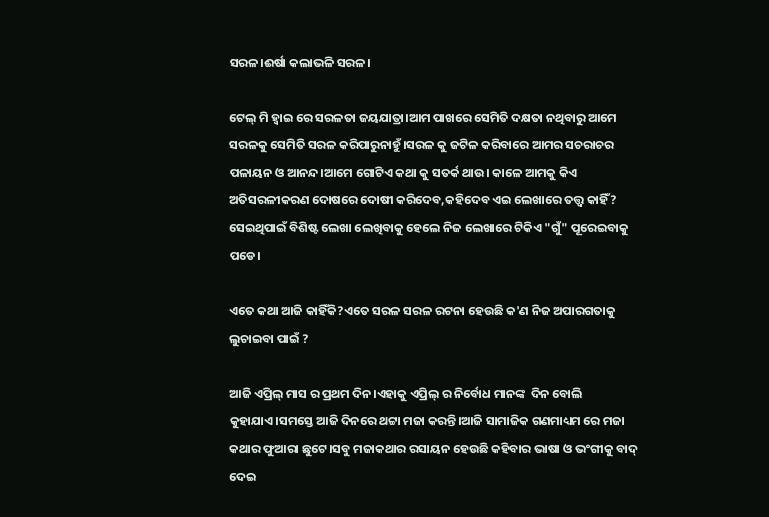ସରଳ।ଈର୍ଷା କଲାଭଳି ସରଳ।

ଟେଲ୍ ମି ହ୍ୱାଇ ରେ ସରଳତା ଜୟଯାତ୍ରା।ଆମ ପାଖରେ ସେମିତି ଦକ୍ଷତା ନଥିବାରୁ ଆମେ ସରଳକୁ ସେମିତି ସରଳ କରିପାରୁନାହୁଁ।ସରଳ କୁ ଜଟିଳ କରିବାରେ ଆମର ସଚରାଚର ପଳାୟନ ଓ ଆନନ୍ଦ।ଆମେ ଗୋଟିଏ କଥା କୁ ସତର୍କ ଥାଉ। କାଳେ ଆମକୁ କିଏ ଅତିସରଳୀକରଣ ଦୋଷରେ ଦୋଷୀ କରିଦେବ,କହିଦେବ ଏଇ ଲେଖାରେ ତତ୍ତ୍ୱ କାହିଁ? ସେଇଥିପାଇଁ ବିଶିଷ୍ଟ ଲେଖା ଲେଖିବାକୁ ହେଲେ ନିଜ ଲେଖାରେ ଟିକିଏ "ଗୁଁ" ପୂରେଇବାକୁ ପଡେ।

ଏତେ କଥା ଆଜି କାହିଁକି?ଏତେ ସରଳ ସରଳ ରଟନା ହେଉଛି କ'ଣ ନିଜ ଅପାରଗତାକୁ ଲୁଚାଇବା ପାଇଁ ?

ଆଜି ଏପ୍ରିଲ୍ ମାସ ର ପ୍ରଥମ ଦିନ।ଏହାକୁ ଏପ୍ରିଲ୍ ର ନିର୍ବୋଧ ମାନଙ୍କ  ଦିନ ବୋଲି କୁହାଯାଏ।ସମସ୍ତେ ଆଜି ଦିନରେ ଥଟ୍ଟା ମଜା କରନ୍ତି।ଆଜି ସାମାଜିକ ଗଣମାଧ୍ୟମ ରେ ମଜା କଥାର ଫୁଆରା ଛୁଟେ।ସବୁ ମଜାକଥାର ରସାୟନ ହେଉଛି କହିବାର ଭାଷା ଓ ଭଂଗୀକୁ ବାଦ୍ ଦେଇ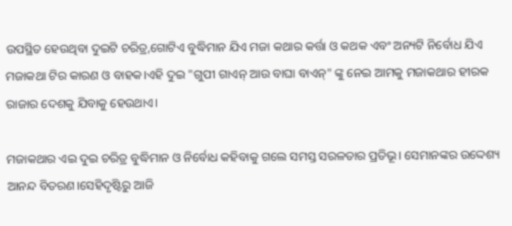ଉପସ୍ଥିତ ହେଉଥିବା ଦୁଇଟି ଚରିତ୍ର,ଗୋଟିଏ ବୁଦ୍ଧିମାନ ଯିଏ ମଜା କଥାର କର୍ତ୍ତା ଓ କଥକ ଏବଂ ଅନ୍ୟଟି ନିର୍ବୋଧ ଯିଏ ମଜାକଥା ଟିର କାରଣ ଓ ବାହକ।ଏହି ଦୁଇ "ଗୁପୀ ଗାଏନ୍ ଆଉ ବାଘା ବାଏନ୍" ଙ୍କୁ ନେଇ ଆମକୁ ମଜାକଥାର ହୀରକ ରାଜାର ଦେଶକୁ ଯିବାକୁ ହେଉଥାଏ।

ମଜାକଥାର ଏଇ ଦୁଇ ଚରିତ୍ର ବୁଦ୍ଧିମାନ ଓ ନିର୍ବୋଧ କହିବାକୁ ଗଲେ ସମସ୍ତ ସରଳତାର ପ୍ରତିଭୂ। ସେମାନଙ୍କର ଉଦ୍ଦେଶ୍ୟ ଆନନ୍ଦ ବିତରଣ।ସେହିଦୃଷ୍ଟିରୁ ଆଜି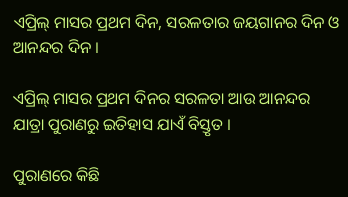ଏପ୍ରିଲ୍ ମାସର ପ୍ରଥମ ଦିନ, ସରଳତାର ଜୟଗାନର ଦିନ ଓ ଆନନ୍ଦର ଦିନ ।

ଏପ୍ରିଲ୍ ମାସର ପ୍ରଥମ ଦିନର ସରଳତା ଆଉ ଆନନ୍ଦର ଯାତ୍ରା ପୁରାଣରୁ ଇତିହାସ ଯାଏଁ ବିସ୍ତୃତ ।

ପୁରାଣରେ କିଛି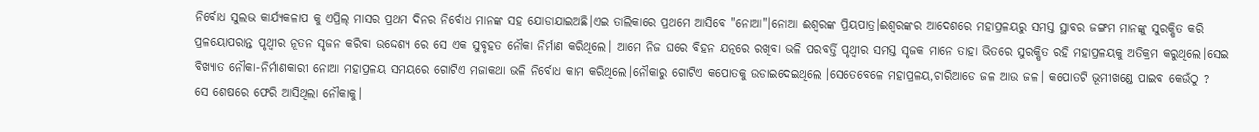ନିର୍ବୋଧ ସୁଲଭ କାର୍ଯ୍ଯକଳାପ କୁ ଏପ୍ରିଲ୍ ମାସର ପ୍ରଥମ ଦିନର ନିର୍ବୋଧ ମାନଙ୍କ ସହ ଯୋଡାଯାଇଅଛି।ଏଇ ତାଲିକାରେ ପ୍ରଥମେ ଆସିବେ "ନୋଆ"।ନୋଆ ଈଶ୍ବରଙ୍କ ପ୍ରିୟପାତ୍ର।ଈଶ୍ବରଙ୍କର ଆଦେଶରେ ମହାପ୍ରଳୟରୁ ସମସ୍ତ ସ୍ଥାବର ଜଙ୍ଗମ ମାନଙ୍କୁ ସୁରକ୍ଷିତ କରି ପ୍ରଳୟୋପରାନ୍ତ ପୃଥ୍ୱୀର ନୂତନ ସୃଜନ କରିବା ଉଦ୍ଦେଶ୍ଯ ରେ ସେ ଏକ ସୁବୃହତ ନୌକା ନିର୍ମାଣ କରିଥିଲେ। ଆମେ ନିଜ ଘରେ ବିହନ ଯତ୍ନରେ ରଖିବା ଭଳି ପରବର୍ତ୍ତି ପୃଥ୍ୱୀର ସମସ୍ତ ସୃଜକ ମାନେ ତାହା ଭିତରେ ସୁରକ୍ଷିତ ରହି ମହାପ୍ରଳୟକୁ ଅତିକ୍ରମ କରୁଥିଲେ।ସେଇ ବିଖ୍ୟାତ ନୌକା-ନିର୍ମାଣକାରୀ ନୋଆ ମହାପ୍ରଳୟ ସମୟରେ ଗୋଟିଏ ମଜାକଥା ଭଳି ନିର୍ବୋଧ କାମ କରିଥିଲେ।ନୌକାରୁ ଗୋଟିଏ କପୋତକୁ ଉଡାଇଦେଇଥିଲେ ।ସେତେବେଳେ ମହାପ୍ରଳୟ,ଚାରିଆଡେ ଜଳ ଆଉ ଜଳ। କପୋତଟି ଭୂମୀଖଣ୍ଡେ ପାଇବ କେଉଁଠୁ ?  ସେ ଶେଷରେ ଫେରି ଆସିଥିଲା ନୌକାକୁ।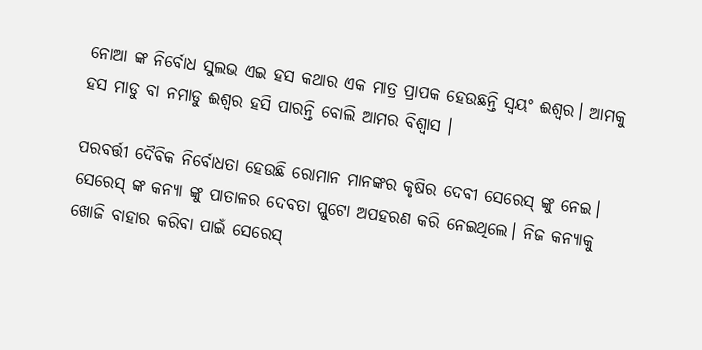ନୋଆ ଙ୍କ ନିର୍ବୋଧ ସୁଲଭ ଏଇ ହସ କଥାର ଏକ ମାତ୍ର ପ୍ରାପକ ହେଉଛନ୍ତି ସ୍ୱୟଂ ଈଶ୍ବର। ଆମକୁ ହସ ମାଡୁ ବା ନମାଡୁ ଈଶ୍ବର ହସି ପାରନ୍ତି ବୋଲି ଆମର ବିଶ୍ବାସ ।

ପରବର୍ତ୍ତୀ ଦୈବିକ ନିର୍ବୋଧତା ହେଉଛି ରୋମାନ ମାନଙ୍କର କୃଷିର ଦେବୀ ସେରେସ୍ ଙ୍କୁ ନେଇ। ସେରେସ୍ ଙ୍କ କନ୍ୟା ଙ୍କୁ ପାତାଳର ଦେବତା ପ୍ଲୁଟୋ ଅପହରଣ କରି ନେଇଥିଲେ। ନିଜ କନ୍ୟାକୁ ଖୋଜି ବାହାର କରିବା ପାଇଁ ସେରେସ୍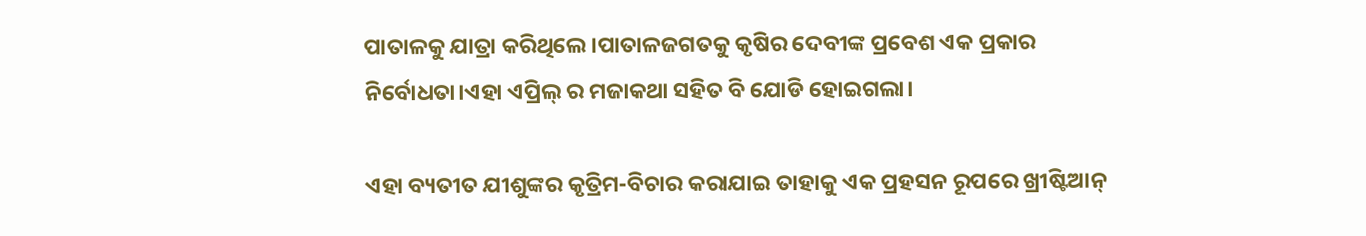ପାତାଳକୁ ଯାତ୍ରା କରିଥିଲେ।ପାତାଳଜଗତକୁ କୃଷିର ଦେବୀଙ୍କ ପ୍ରବେଶ ଏକ ପ୍ରକାର ନିର୍ବୋଧତା।ଏହା ଏପ୍ରିଲ୍ ର ମଜାକଥା ସହିତ ବି ଯୋଡି ହୋଇଗଲା।

ଏହା ବ୍ୟତୀତ ଯୀଶୁଙ୍କର କୃତ୍ରିମ-ବିଚାର କରାଯାଇ ତାହାକୁ ଏକ ପ୍ରହସନ ରୂପରେ ଖ୍ରୀଷ୍ଟିଆନ୍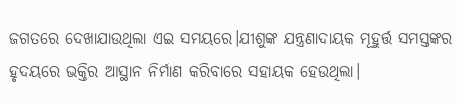ଜଗତରେ ଦେଖାଯାଉଥିଲା ଏଇ ସମୟରେ।ଯୀଶୁଙ୍କ ଯନ୍ତ୍ରଣାଦାୟକ ମୂହୁର୍ତ୍ତ ସମସ୍ତଙ୍କର ହୃଦୟରେ ଭକ୍ତିର ଆସ୍ଥାନ ନିର୍ମାଣ କରିବାରେ ସହାୟକ ହେଉଥିଲା।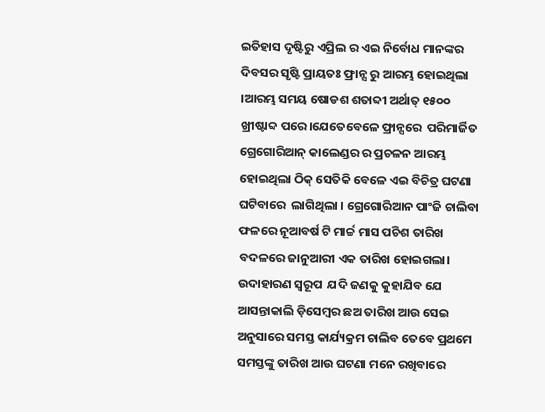ଇତିହାସ ଦୃଷ୍ଟିରୁ ଏପ୍ରିଲ ର ଏଇ ନିର୍ବୋଧ ମାନଙ୍କର ଦିବସର ସୃଷ୍ଟି ପ୍ରାୟତଃ ଫ୍ରାନ୍ସ ରୁ ଆରମ୍ଭ ହୋଇଥିଲା ।ଆରମ୍ଭ ସମୟ ଷୋଡଶ ଶତାବ୍ଦୀ ଅର୍ଥାତ୍ ୧୫୦୦ ଖ୍ରୀଷ୍ଟାବ୍ଦ ପରେ।ଯେତେବେଳେ ଫ୍ରାନ୍ସରେ  ପରିମାର୍ଜିତ ଗ୍ରେଗୋରିଆନ୍ କାଲେଣ୍ଡର ର ପ୍ରଚଳନ ଆରମ୍ଭ ହୋଇଥିଲା ଠିକ୍ ସେତିକି ବେଳେ ଏଇ ବିଚିତ୍ର ଘଟଣା ଘଟିବାରେ  ଲାଗିଥିଲା । ଗ୍ରେଗୋରିଆନ ପାଂଜି ଚାଲିବା ଫଳରେ ନୂଆବର୍ଷ ଟି ମାର୍ଚ୍ଚ ମାସ ପଚିଶ ତାରିଖ ବଦଳରେ ଜାନୁଆରୀ ଏକ ତାରିଖ ହୋଇଗଲା।  ଉଦାହାରଣ ସ୍ୱରୂପ  ଯଦି ଜଣକୁ କୁହାଯିବ ଯେ ଆସନ୍ତାକାଲି ଡ଼ିସେମ୍ବର ଛଅ ତାରିଖ ଆଉ ସେଇ ଅନୁସାରେ ସମସ୍ତ କାର୍ଯ୍ୟକ୍ରମ ଚାଲିବ ତେବେ ପ୍ରଥମେ ସମସ୍ତଙ୍କୁ ତାରିଖ ଆଉ ଘଟଣା ମନେ ରଖିବାରେ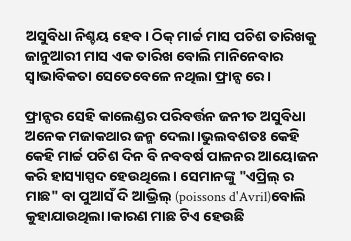ଅସୁବିଧା ନିଶ୍ଚୟ ହେବ। ଠିକ୍ ମାର୍ଚ୍ଚ ମାସ ପଚିଶ ତାରିଖକୁ ଜାନୁଆରୀ ମାସ ଏକ ତାରିଖ ବୋଲି ମାନିନେବାର ସ୍ୱାଭାବିକତା ସେତେବେଳେ ନଥିଲା ଫ୍ରାନ୍ସ ରେ।

ଫ୍ରାନ୍ସର ସେହି କାଲେଣ୍ଡର ପରିବର୍ତ୍ତନ ଜନୀତ ଅସୁବିଧା ଅନେକ ମଜାକଥାର ଜନ୍ମ ଦେଲା।ଭୁଲବଶତଃ କେହି କେହି ମାର୍ଚ୍ଚ ପଚିଶ ଦିନ ବି ନବବର୍ଷ ପାଳନର ଆୟୋଜନ କରି ହାସ୍ୟାସ୍ପଦ ହେଉଥିଲେ। ସେମାନଙ୍କୁ "ଏପ୍ରିଲ୍ ର ମାଛ" ବା ପୁଆସଁ ଦି ଆଭ୍ରିଲ୍ (poissons d'Avril)ବୋଲି କୁହାଯାଉଥିଲା।କାରଣ ମାଛ ଟିଏ ହେଉଛି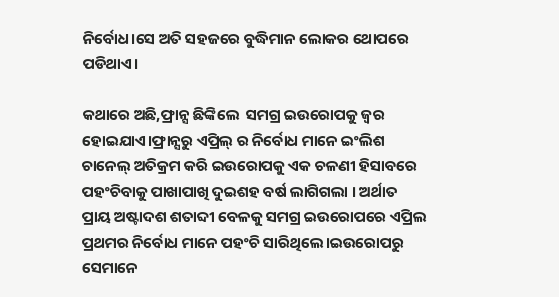ନିର୍ବୋଧ।ସେ ଅତି ସହଜରେ ବୁଦ୍ଧିମାନ ଲୋକର ଥୋପରେ ପଡିଥାଏ।

କଥାରେ ଅଛି,ଫ୍ରାନ୍ସ ଛିଙ୍କିଲେ  ସମଗ୍ର ଇଉରୋପକୁ ଜ୍ୱର ହୋଇଯାଏ।ଫ୍ରାନ୍ସରୁ ଏପ୍ରିଲ୍ ର ନିର୍ବୋଧ ମାନେ ଇଂଲିଶ ଚାନେଲ୍ ଅତିକ୍ରମ କରି ଇଉରୋପକୁ ଏକ ଚଳଣୀ ହିସାବରେ ପହଂଚିବାକୁ ପାଖାପାଖି ଦୁଇଶହ ବର୍ଷ ଲାଗିଗଲା । ଅର୍ଥାତ ପ୍ରାୟ ଅଷ୍ଟାଦଶ ଶତାବ୍ଦୀ ବେଳକୁ ସମଗ୍ର ଇଉରୋପରେ ଏପ୍ରିଲ ପ୍ରଥମର ନିର୍ବୋଧ ମାନେ ପହଂଚି ସାରିଥିଲେ।ଇଉରୋପରୁ ସେମାନେ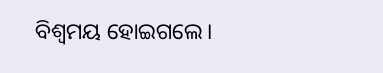ବିଶ୍ୱମୟ ହୋଇଗଲେ।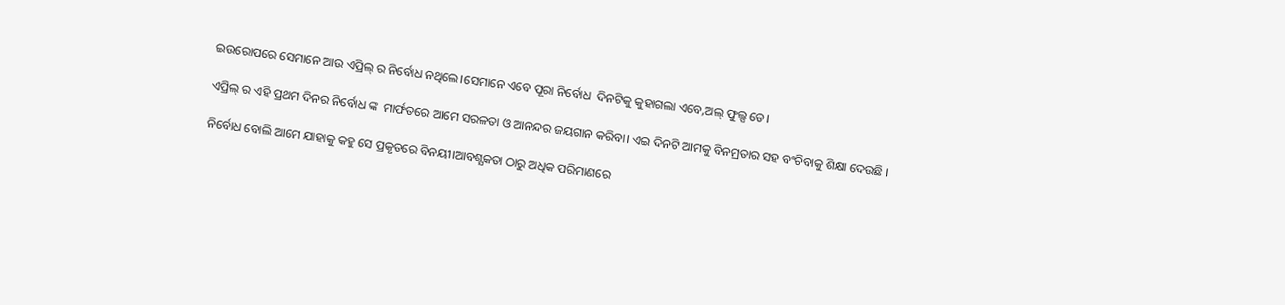ଇଉରୋପରେ ସେମାନେ ଆଉ ଏପ୍ରିଲ୍ ର ନିର୍ବୋଧ ନଥିଲେ।ସେମାନେ ଏବେ ପୂରା ନିର୍ବୋଧ  ଦିନଟିକୁ କୁହାଗଲା ଏବେ,ଅଲ୍ ଫୁଲ୍ସ ଡେ।

ଏପ୍ରିଲ୍ ର ଏହି ପ୍ରଥମ ଦିନର ନିର୍ବୋଧ ଙ୍କ  ମାର୍ଫତରେ ଆମେ ସରଳତା ଓ ଆନନ୍ଦର ଜୟଗାନ କରିବା। ଏଇ ଦିନଟି ଆମକୁ ବିନମ୍ରତାର ସହ ବଂଚିବାକୁ ଶିକ୍ଷା ଦେଉଛି ।

ନିର୍ବୋଧ ବୋଲି ଆମେ ଯାହାକୁ କହୁ ସେ ପ୍ରକୃତରେ ବିନୟୀ।ଆବଶ୍ଯକତା ଠାରୁ ଅଧିକ ପରିମାଣରେ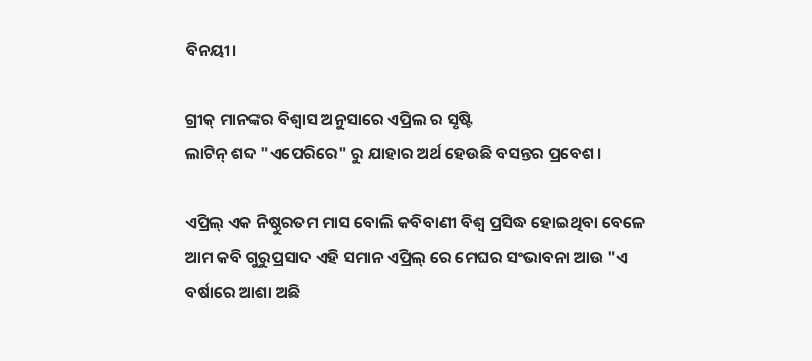ବିନୟୀ।

ଗ୍ରୀକ୍ ମାନଙ୍କର ବିଶ୍ୱାସ ଅନୁସାରେ ଏପ୍ରିଲ ର ସୃଷ୍ଟି
ଲାଟିନ୍ ଶବ୍ଦ "ଏପେରିରେ" ରୁ ଯାହାର ଅର୍ଥ ହେଉଛି ବସନ୍ତର ପ୍ରବେଶ।

ଏପ୍ରିଲ୍ ଏକ ନିଷ୍ଠୁରତମ ମାସ ବୋଲି କବିବାଣୀ ବିଶ୍ୱ ପ୍ରସିଦ୍ଧ ହୋଇଥିବା ବେଳେ ଆମ କବି ଗୁରୁପ୍ରସାଦ ଏହି ସମାନ ଏପ୍ରିଲ୍ ରେ ମେଘର ସଂଭାବନା ଆଉ "ଏ ବର୍ଷାରେ ଆଶା ଅଛି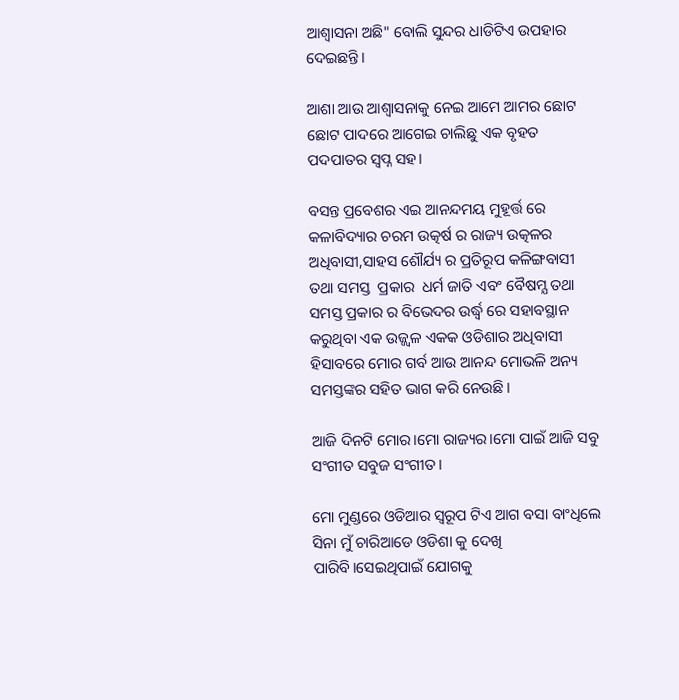ଆଶ୍ୱାସନା ଅଛି" ବୋଲି ସୁନ୍ଦର ଧାଡିଟିଏ ଉପହାର ଦେଇଛନ୍ତି।

ଆଶା ଆଉ ଆଶ୍ୱାସନାକୁ ନେଇ ଆମେ ଆମର ଛୋଟ ଛୋଟ ପାଦରେ ଆଗେଇ ଚାଲିଛୁ ଏକ ବୃହତ ପଦପାତର ସ୍ୱପ୍ନ ସହ।

ବସନ୍ତ ପ୍ରବେଶର ଏଇ ଆନନ୍ଦମୟ ମୁହୂର୍ତ୍ତ ରେ
କଳାବିଦ୍ୟାର ଚରମ ଉତ୍କର୍ଷ ର ରାଜ୍ୟ ଉତ୍କଳର ଅଧିବାସୀ,ସାହସ ଶୌର୍ଯ୍ୟ ର ପ୍ରତିରୂପ କଳିଙ୍ଗବାସୀ  ତଥା ସମସ୍ତ  ପ୍ରକାର  ଧର୍ମ ଜାତି ଏବଂ ବୈଷମ୍ଯ ତଥା ସମସ୍ତ ପ୍ରକାର ର ବିଭେଦର ଉର୍ଦ୍ଧ୍ବ ରେ ସହାବସ୍ଥାନ କରୁଥିବା ଏକ ଉଜ୍ଜ୍ୱଳ ଏକକ ଓଡିଶାର ଅଧିବାସୀ ହିସାବରେ ମୋର ଗର୍ବ ଆଉ ଆନନ୍ଦ ମୋଭଳି ଅନ୍ୟ ସମସ୍ତଙ୍କର ସହିତ ଭାଗ କରି ନେଉଛି।

ଆଜି ଦିନଟି ମୋର।ମୋ ରାଜ୍ୟର।ମୋ ପାଇଁ ଆଜି ସବୁ ସଂଗୀତ ସବୁଜ ସଂଗୀତ।

ମୋ ମୁଣ୍ଡରେ ଓଡିଆର ସ୍ୱରୂପ ଟିଏ ଆଗ ବସା ବାଂଧିଲେ ସିନା ମୁଁ ଚାରିଆଡେ ଓଡିଶା କୁ ଦେଖି ପାରିବି।ସେଇଥିପାଇଁ ଯୋଗକୁ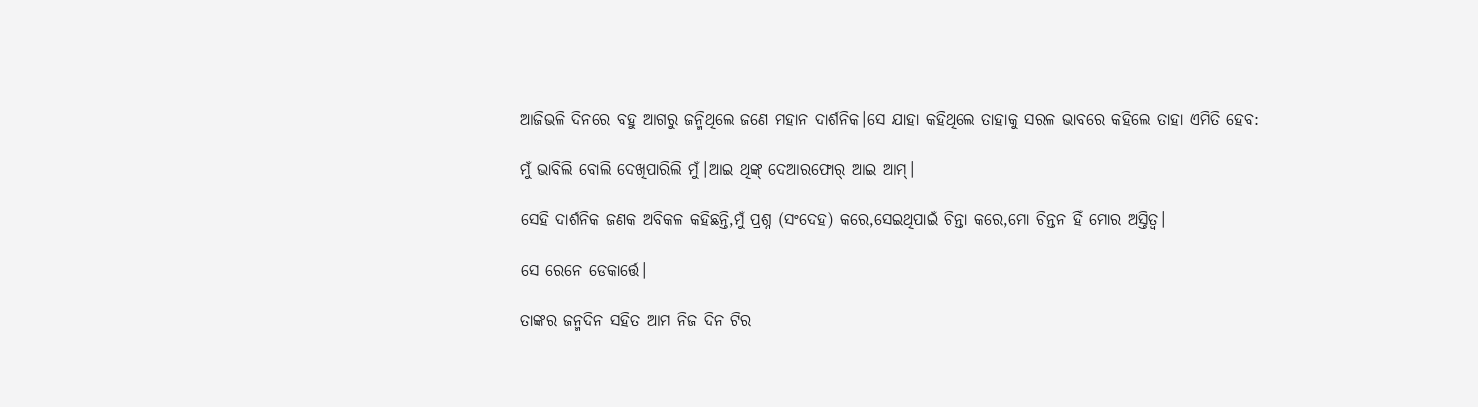ଆଜିଭଳି ଦିନରେ ବହୁ ଆଗରୁ ଜନ୍ମିଥିଲେ ଜଣେ ମହାନ ଦାର୍ଶନିକ।ସେ ଯାହା କହିଥିଲେ ତାହାକୁ ସରଳ ଭାବରେ କହିଲେ ତାହା ଏମିତି ହେବ:

ମୁଁ ଭାବିଲି ବୋଲି ଦେଖିପାରିଲି ମୁଁ।ଆଇ ଥିଙ୍କ୍ ଦେଆରଫୋର୍ ଆଇ ଆମ୍।

ସେହି ଦାର୍ଶନିକ ଜଣକ ଅବିକଳ କହିଛନ୍ତି,ମୁଁ ପ୍ରଶ୍ନ (ସଂଦେହ) କରେ,ସେଇଥିପାଇଁ ଚିନ୍ତା କରେ,ମୋ ଚିନ୍ତନ ହିଁ ମୋର ଅସ୍ତିତ୍ୱ।

ସେ ରେନେ ଡେକାର୍ତ୍ତେ।

ତାଙ୍କର ଜନ୍ମଦିନ ସହିତ ଆମ ନିଜ ଦିନ ଟିର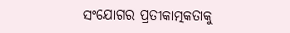ସଂଯୋଗର ପ୍ରତୀକାତ୍ମକତାକୁ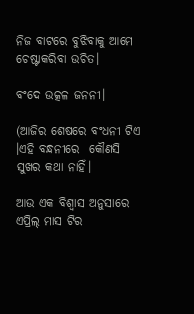ନିଜ ବାଟରେ ବୁଝିବାକୁ ଆମେ ଚେଷ୍ଟାକରିବା ଉଚିତ।

ବଂଦେ ଉତ୍କଳ ଜନନୀ।

(ଆଜିର ଶେଷରେ ବଂଧନୀ ଟିଏ ।ଏହି ବନ୍ଧନୀରେ  କୌଣସି ସୁଖର କଥା ନାହିଁ।

ଆଉ ଏକ ବିଶ୍ବାସ ଅନୁସାରେ ଏପ୍ରିଲ୍ ମାସ ଟିର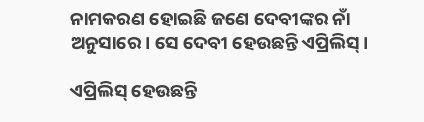ନାମକରଣ ହୋଇଛି ଜଣେ ଦେବୀଙ୍କର ନାଁ ଅନୁସାରେ। ସେ ଦେବୀ ହେଉଛନ୍ତି ଏପ୍ରିଲିସ୍।

ଏପ୍ରିଲିସ୍ ହେଉଛନ୍ତି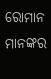ରୋମାନ ମାନଙ୍କର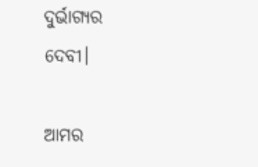ଦୁର୍ଭାଗ୍ୟର ଦେବୀ।

ଆମର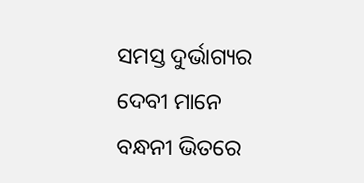ସମସ୍ତ ଦୁର୍ଭାଗ୍ୟର ଦେବୀ ମାନେ ବନ୍ଧନୀ ଭିତରେ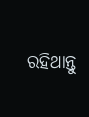ରହିଥାନ୍ତୁ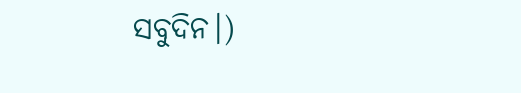ସବୁଦିନ।)